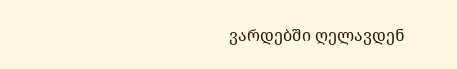ვარდებში ღელავდენ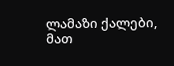ლამაზი ქალები,
მათ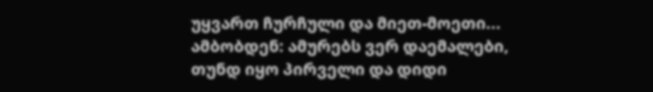უყვართ ჩურჩული და მიეთ-მოეთი...
ამბობდენ: ამურებს ვერ დაემალები,
თუნდ იყო პირველი და დიდი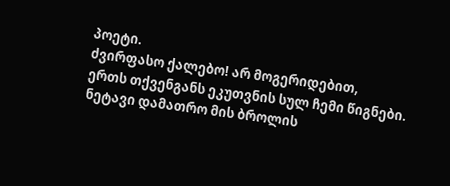პოეტი.
ძვირფასო ქალებო! არ მოგერიდებით,
ერთს თქვენგანს ეკუთვნის სულ ჩემი წიგნები.
ნეტავი დამათრო მის ბროლის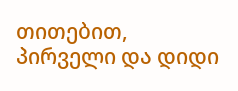თითებით,
პირველი და დიდი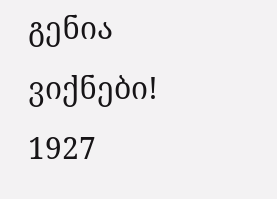გენია ვიქნები!
1927